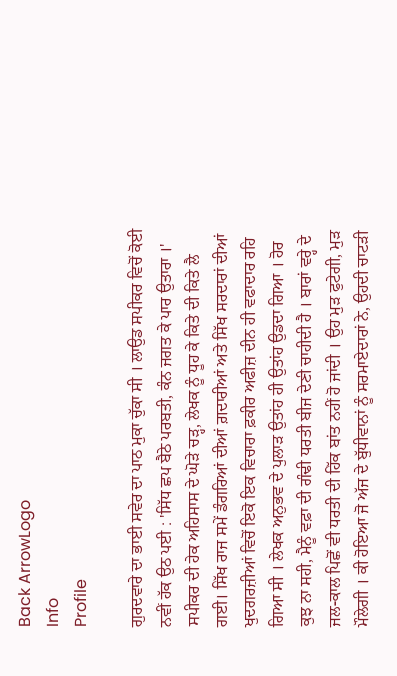Back ArrowLogo
Info
Profile

ਗੁਰਦਵਾਰੇ ਦਾ ਭਾਈ ਸਵੇਰ ਦਾ ਪਾਠ ਮੁਕਾ ਚੁੱਕਾ ਸੀ । ਲਾਉਡ ਸਪੀਕਰ ਵਿਚੋਂ ਕੋਈ ਨਵੀਂ ਹੱਕ ਉਠ ਪਈ : 'ਸਿੱਧ ਛਪ ਬੈਠੇ ਪਰਬਤੀ, ਕੰਨ ਜਗਤ ਕੇ ਪਾਰ ਉਤਾਰਾ ।' ਸਪੀਕਰ ਦੀ ਹੇਕ ਅਹਿਸਾਸ ਦੇ ਘੋੜੇ ਚੜ੍ਹ, ਲੇਖਕ ਨੂੰ ਧੂਹ ਕੇ ਕਿਤੇ ਦੀ ਕਿਤੇ ਲੈ ਗਈ। ਸਿੱਖ ਰਾਜ ਸਮੇਂ ਡੰਗਰਿਆਂ ਦੀਆਂ ਗ਼ਦਾਰੀਆਂ ਅਤੇ ਸਿੱਖ ਸਰਦਾਰਾਂ ਦੀਆਂ ਖੁਦਗਰਜ਼ੀਆਂ ਵਿਚੋਂ ਇਕੋ ਇਕ ਵਿਚਾਰਾ ਫ਼ਕੀਰ ਅਫੀਜ਼ ਦੀਨ ਹੀ ਵਫਾਦਾਰ ਰਹਿ ਗਿਆ ਸੀ । ਲੇਖਕ ਅਨੁਭਵ ਦੇ ਪੁਲਾੜ ਉਤਾਂਹ ਹੀ ਉਤਾਂਹ ਉਡਦਾ ਗਿਆ । ਹੋਰ ਕੁਝ ਨਾ ਸਹੀ, ਮੈਨੂੰ ਵਫ਼ਾ ਦੀ ਗੰਢੀ ਧਰਤੀ ਬੀਜ ਦੇਣੀ ਚਾਹੀਦੀ ਹੈ । ਬਾਰਾਂ ਵਰ੍ਹੇ ਦੇ ਜਲ-ਕਾਲ ਪਿਛੋਂ ਵੀ ਧਰਤੀ ਦੀ ਹਿੱਕ ਬਾਂਤ ਨਹੀਂ ਹੋ ਜਾਂਦੀ । ਉਹ ਮੁੜ ਫੁਟੇਗੀ, ਮੁੜ ਮੌਲੇਗੀ । ਕੀ ਹੋਇਆ ਜੋ ਅੱਜ ਦੇ ਬੁੱਧੀਵਾਨਾਂ ਨੂੰ ਸਰਮਾਏਦਾਰਾਂ ਨੇ, ਉਹਦੀ ਚਾਟੜੀ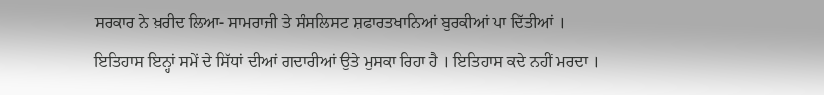ਸਰਕਾਰ ਨੇ ਖ਼ਰੀਦ ਲਿਆ- ਸਾਮਰਾਜੀ ਤੇ ਸੰਸਲਿਸਟ ਸ਼ਫਾਰਤਖਾਨਿਆਂ ਬੁਰਕੀਆਂ ਪਾ ਦਿੱਤੀਆਂ । ਇਤਿਹਾਸ ਇਨ੍ਹਾਂ ਸਮੇਂ ਦੇ ਸਿੱਧਾਂ ਦੀਆਂ ਗਦਾਰੀਆਂ ਉਤੇ ਮੁਸਕਾ ਰਿਹਾ ਹੈ । ਇਤਿਹਾਸ ਕਦੇ ਨਹੀਂ ਮਰਦਾ ।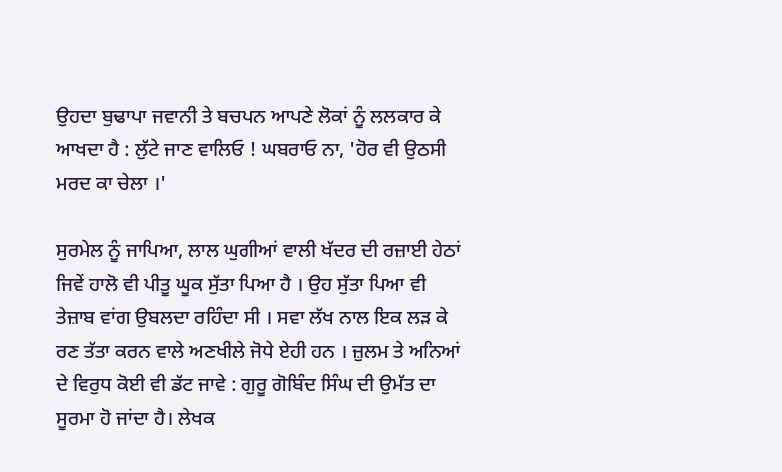ਉਹਦਾ ਬੁਢਾਪਾ ਜਵਾਨੀ ਤੇ ਬਚਪਨ ਆਪਣੇ ਲੋਕਾਂ ਨੂੰ ਲਲਕਾਰ ਕੇ ਆਖਦਾ ਹੈ : ਲੁੱਟੇ ਜਾਣ ਵਾਲਿਓ ! ਘਬਰਾਓ ਨਾ, 'ਹੋਰ ਵੀ ਉਠਸੀ ਮਰਦ ਕਾ ਚੇਲਾ ।'

ਸੁਰਮੇਲ ਨੂੰ ਜਾਪਿਆ, ਲਾਲ ਘੁਗੀਆਂ ਵਾਲੀ ਖੱਦਰ ਦੀ ਰਜ਼ਾਈ ਹੇਠਾਂ ਜਿਵੇਂ ਹਾਲੋ ਵੀ ਪੀਤੂ ਘੂਕ ਸੁੱਤਾ ਪਿਆ ਹੈ । ਉਹ ਸੁੱਤਾ ਪਿਆ ਵੀ ਤੇਜ਼ਾਬ ਵਾਂਗ ਉਬਲਦਾ ਰਹਿੰਦਾ ਸੀ । ਸਵਾ ਲੱਖ ਨਾਲ ਇਕ ਲੜ ਕੇ ਰਣ ਤੱਤਾ ਕਰਨ ਵਾਲੇ ਅਣਖੀਲੇ ਜੋਧੇ ਏਹੀ ਹਨ । ਜ਼ੁਲਮ ਤੇ ਅਨਿਆਂ ਦੇ ਵਿਰੁਧ ਕੋਈ ਵੀ ਡੱਟ ਜਾਵੇ : ਗੁਰੂ ਗੋਬਿੰਦ ਸਿੰਘ ਦੀ ਉਮੱਤ ਦਾ ਸੂਰਮਾ ਹੋ ਜਾਂਦਾ ਹੈ। ਲੇਖਕ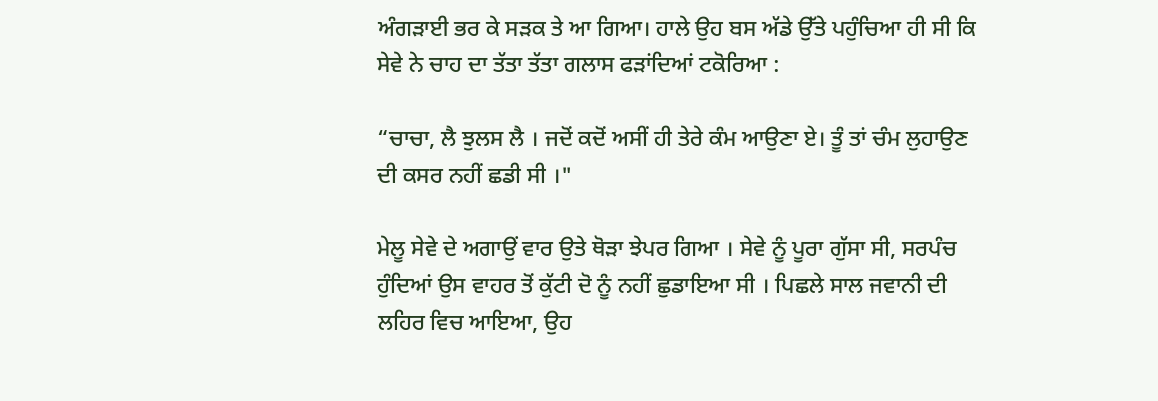ਅੰਗੜਾਈ ਭਰ ਕੇ ਸੜਕ ਤੇ ਆ ਗਿਆ। ਹਾਲੇ ਉਹ ਬਸ ਅੱਡੇ ਉੱਤੇ ਪਹੁੰਚਿਆ ਹੀ ਸੀ ਕਿ ਸੇਵੇ ਨੇ ਚਾਹ ਦਾ ਤੱਤਾ ਤੱਤਾ ਗਲਾਸ ਫੜਾਂਦਿਆਂ ਟਕੋਰਿਆ :

“ਚਾਚਾ, ਲੈ ਝੁਲਸ ਲੈ । ਜਦੋਂ ਕਦੋਂ ਅਸੀਂ ਹੀ ਤੇਰੇ ਕੰਮ ਆਉਣਾ ਏ। ਤੂੰ ਤਾਂ ਚੰਮ ਲੁਹਾਉਣ ਦੀ ਕਸਰ ਨਹੀਂ ਛਡੀ ਸੀ ।"

ਮੇਲੂ ਸੇਵੇ ਦੇ ਅਗਾਉਂ ਵਾਰ ਉਤੇ ਥੋੜਾ ਝੇਪਰ ਗਿਆ । ਸੇਵੇ ਨੂੰ ਪੂਰਾ ਗੁੱਸਾ ਸੀ, ਸਰਪੰਚ ਹੁੰਦਿਆਂ ਉਸ ਵਾਹਰ ਤੋਂ ਕੁੱਟੀ ਦੋ ਨੂੰ ਨਹੀਂ ਛੁਡਾਇਆ ਸੀ । ਪਿਛਲੇ ਸਾਲ ਜਵਾਨੀ ਦੀ ਲਹਿਰ ਵਿਚ ਆਇਆ, ਉਹ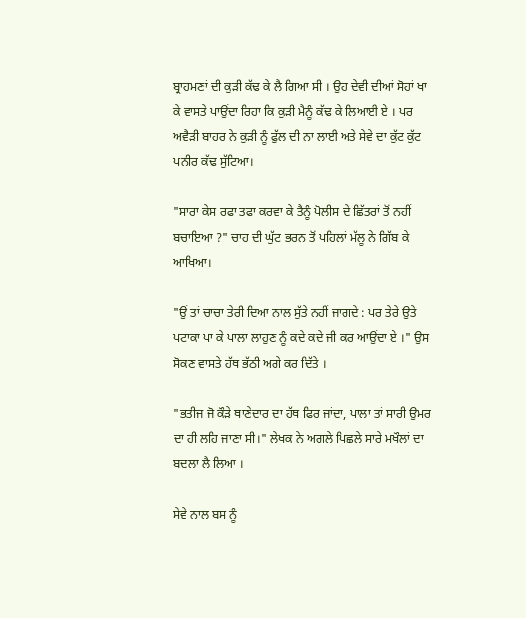ਬ੍ਰਾਹਮਣਾਂ ਦੀ ਕੁੜੀ ਕੱਢ ਕੇ ਲੈ ਗਿਆ ਸੀ । ਉਹ ਦੇਵੀ ਦੀਆਂ ਸੋਹਾਂ ਖਾ ਕੇ ਵਾਸਤੇ ਪਾਉਂਦਾ ਰਿਹਾ ਕਿ ਕੁੜੀ ਮੈਨੂੰ ਕੱਢ ਕੇ ਲਿਆਈ ਏ । ਪਰ ਅਵੈੜੀ ਬਾਹਰ ਨੇ ਕੁੜੀ ਨੂੰ ਫੁੱਲ ਦੀ ਨਾ ਲਾਈ ਅਤੇ ਸੇਵੇ ਦਾ ਕੁੱਟ ਕੁੱਟ ਪਨੀਰ ਕੱਢ ਸੁੱਟਿਆ।

"ਸਾਰਾ ਕੇਸ ਰਫਾ ਤਫਾ ਕਰਵਾ ਕੇ ਤੈਨੂੰ ਪੋਲੀਸ ਦੇ ਛਿੱਤਰਾਂ ਤੋਂ ਨਹੀਂ ਬਚਾਇਆ ?" ਚਾਹ ਦੀ ਘੁੱਟ ਭਰਨ ਤੋਂ ਪਹਿਲਾਂ ਮੱਲੂ ਨੇ ਗਿੱਬ ਕੇ ਆਖਿਆ।

"ਉਂ ਤਾਂ ਚਾਚਾ ਤੇਰੀ ਦਿਆ ਨਾਲ ਸੁੱਤੇ ਨਹੀਂ ਜਾਗਦੇ : ਪਰ ਤੇਰੇ ਉਤੇ ਪਟਾਕਾ ਪਾ ਕੇ ਪਾਲਾ ਲਾਹੁਣ ਨੂੰ ਕਦੇ ਕਦੇ ਜੀ ਕਰ ਆਉਂਦਾ ਏ ।" ਉਸ ਸੋਕਣ ਵਾਸਤੇ ਹੱਥ ਭੱਠੀ ਅਗੇ ਕਰ ਦਿੱਤੇ ।

"ਭਤੀਜ ਜੋ ਕੌੜੇ ਥਾਣੇਦਾਰ ਦਾ ਹੱਥ ਫਿਰ ਜਾਂਦਾ, ਪਾਲਾ ਤਾਂ ਸਾਰੀ ਉਮਰ ਦਾ ਹੀ ਲਹਿ ਜਾਣਾ ਸੀ।" ਲੇਖਕ ਨੇ ਅਗਲੇ ਪਿਛਲੇ ਸਾਰੇ ਮਖੌਲਾਂ ਦਾ ਬਦਲਾ ਲੈ ਲਿਆ ।

ਸੇਵੇ ਨਾਲ ਬਸ ਨੂੰ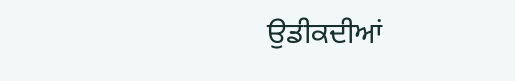ਉਡੀਕਦੀਆਂ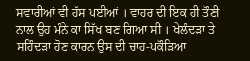ਸਵਾਰੀਆਂ ਵੀ ਹੱਸ ਪਈਆਂ । ਵਾਹਰ ਦੀ ਇਕ ਹੀ ਤੌਣੀ ਨਾਲ ਉਹ ਮੰਨੇ ਕਾ ਸਿੱਖ ਬਣ ਗਿਆ ਸੀ । ਖੇਲੰਦੜਾ ਤੇ ਸਹਿੰਦੜਾ ਹੋਣ ਕਾਰਨ ਉਸ ਦੀ ਚਾਹ-ਪਕੌੜਿਆ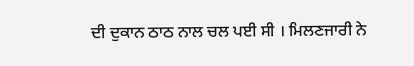ਦੀ ਦੁਕਾਨ ਠਾਠ ਨਾਲ ਚਲ ਪਈ ਸੀ । ਮਿਲਣਜਾਰੀ ਨੇ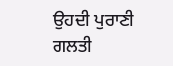ਉਹਦੀ ਪੁਰਾਣੀ ਗਲਤੀ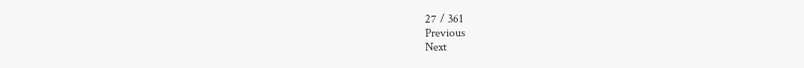27 / 361
Previous
Next